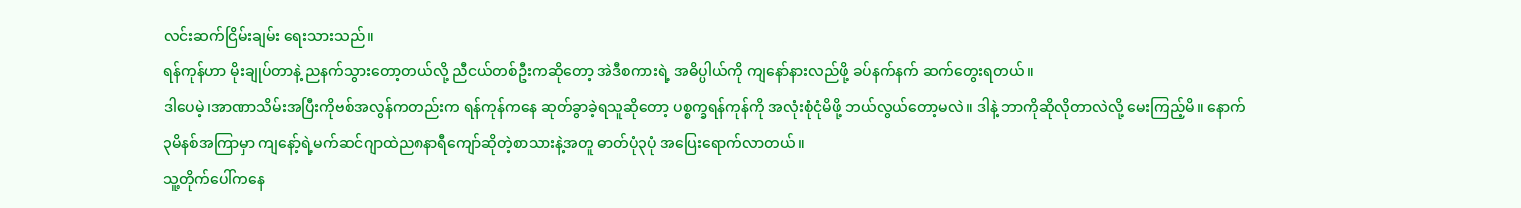လင်းဆက်ငြိမ်းချမ်း ရေးသားသည်။
ရန်ကုန်ဟာ မိုးချုပ်တာနဲ့ ညနက်သွားတော့တယ်လို့ ညီငယ်တစ်ဦးကဆိုတော့ အဲဒီစကားရဲ့ အဓိပ္ပါယ်ကို ကျနော်နားလည်ဖို့ ခပ်နက်နက် ဆက်တွေးရတယ်။
ဒါပေမဲ့၊အာဏာသိမ်းအပြီးကိုဗစ်အလွန်ကတည်းက ရန်ကုန်ကနေ ဆုတ်ခွာခဲ့ရသူဆိုတော့ ပစ္စက္ခရန်ကုန်ကို အလုံးစုံငုံမိဖို့ ဘယ်လွယ်တော့မလဲ။ ဒါနဲ့ ဘာကိုဆိုလိုတာလဲလို့ မေးကြည့်မိ။ နောက် ၃မိနစ်အကြာမှာ ကျနော့်ရဲ့မက်ဆင်ဂျာထဲည၈နာရီကျော်ဆိုတဲ့စာသားနဲ့အတူ ဓာတ်ပုံ၃ပုံ အပြေးရောက်လာတယ်။
သူ့တိုက်ပေါ်ကနေ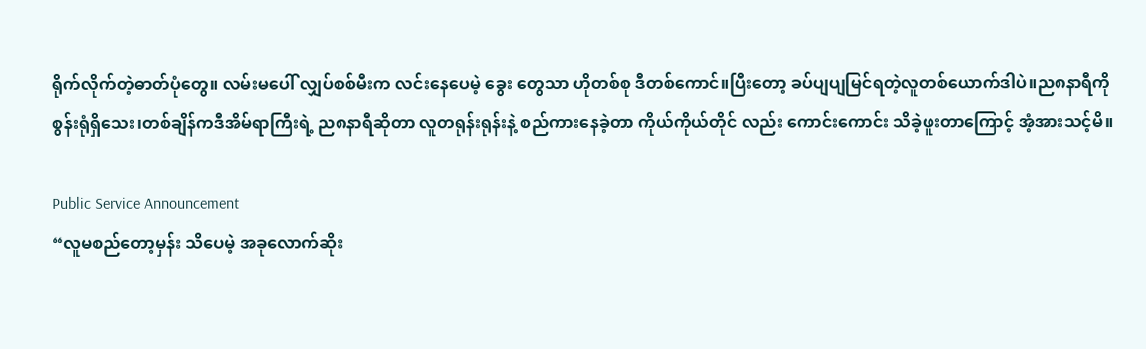ရိုက်လိုက်တဲ့ဓာတ်ပုံတွေ။ လမ်းမပေါ် လျှပ်စစ်မီးက လင်းနေပေမဲ့ ခွေး တွေသာ ဟိုတစ်စု ဒီတစ်ကောင်။ပြီးတော့ ခပ်ပျပျမြင်ရတဲ့လူတစ်ယောက်ဒါပဲ။ည၈နာရီကို စွန်းရုံရှိသေး၊တစ်ချိန်ကဒီအိမ်ရာကြီးရဲ့ ည၈နာရီဆိုတာ လူတရုန်းရုန်းနဲ့ စည်ကားနေခဲ့တာ ကိုယ်ကိုယ်တိုင် လည်း ကောင်းကောင်း သိခဲ့ဖူးတာကြောင့် အံ့အားသင့်မိ။

Public Service Announcement
“လူမစည်တော့မှန်း သိပေမဲ့ အခုလောက်ဆိုး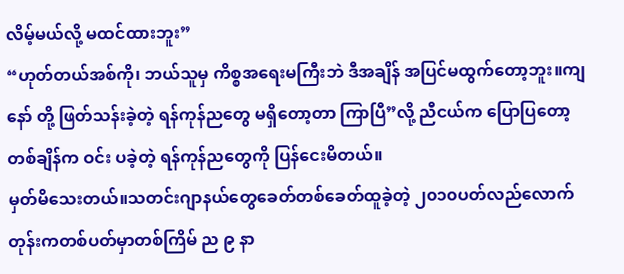လိမ့်မယ်လို့ မထင်ထားဘူး”
“ဟုတ်တယ်အစ်ကို၊ ဘယ်သူမှ ကိစ္စအရေးမကြီးဘဲ ဒီအချိန် အပြင်မထွက်တော့ဘူး။ကျနော် တို့ ဖြတ်သန်းခဲ့တဲ့ ရန်ကုန်ညတွေ မရှိတော့တာ ကြာပြီ”လို့ ညီငယ်က ပြောပြတော့ တစ်ချိန်က ဝင်း ပခဲ့တဲ့ ရန်ကုန်ညတွေကို ပြန်ငေးမိတယ်။
မှတ်မိသေးတယ်။သတင်းဂျာနယ်တွေခေတ်တစ်ခေတ်ထူခဲ့တဲ့ ၂၀၁၀ပတ်လည်လောက် တုန်းကတစ်ပတ်မှာတစ်ကြိမ် ည ၉ နာ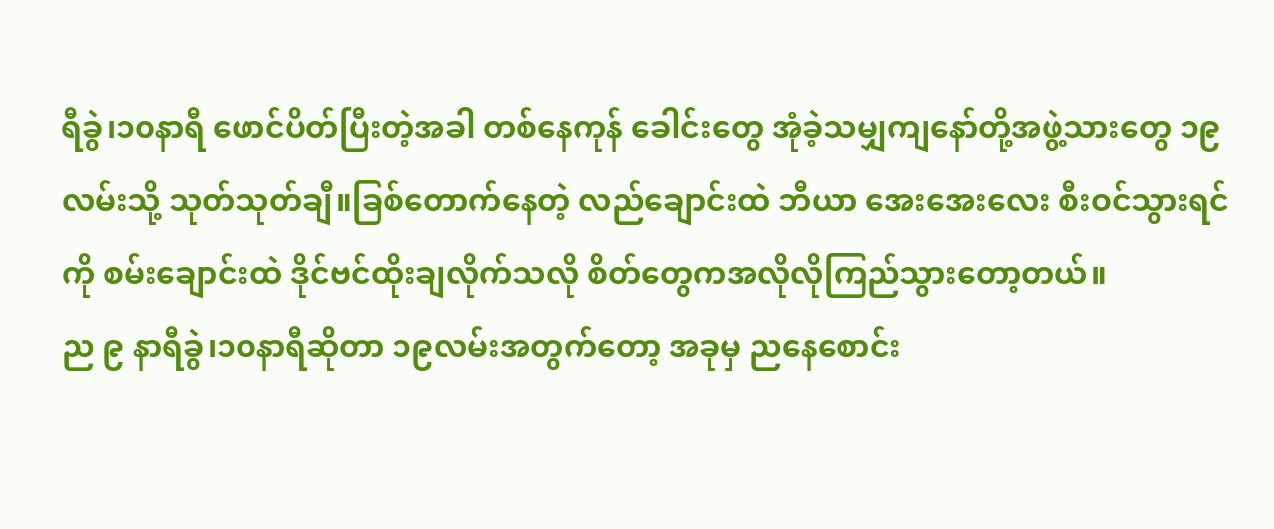ရီခွဲ၊၁၀နာရီ ဖောင်ပိတ်ပြီးတဲ့အခါ တစ်နေကုန် ခေါင်းတွေ အုံခဲ့သမျှကျနော်တို့အဖွဲ့သားတွေ ၁၉ လမ်းသို့ သုတ်သုတ်ချီ။ခြစ်တောက်နေတဲ့ လည်ချောင်းထဲ ဘီယာ အေးအေးလေး စီးဝင်သွားရင်ကို စမ်းချောင်းထဲ ဒိုင်ဗင်ထိုးချလိုက်သလို စိတ်တွေကအလိုလိုကြည်သွားတော့တယ်။
ည ၉ နာရီခွဲ၊၁၀နာရီဆိုတာ ၁၉လမ်းအတွက်တော့ အခုမှ ညနေစောင်း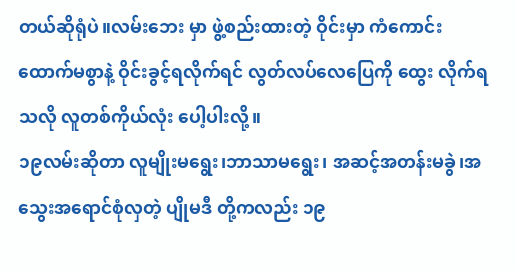တယ်ဆိုရုံပဲ။လမ်းဘေး မှာ ဖွဲ့စည်းထားတဲ့ ဝိုင်းမှာ ကံကောင်းထောက်မစွာနဲ့ ဝိုင်းခွင့်ရလိုက်ရင် လွတ်လပ်လေပြေကို ထွေး လိုက်ရသလို လူတစ်ကိုယ်လုံး ပေါ့ပါးလို့။
၁၉လမ်းဆိုတာ လူမျိုးမရွေး၊ဘာသာမရွေး၊ အဆင့်အတန်းမခွဲ၊အသွေးအရောင်စုံလှတဲ့ ပျိုမဒီ တို့ကလည်း ၁၉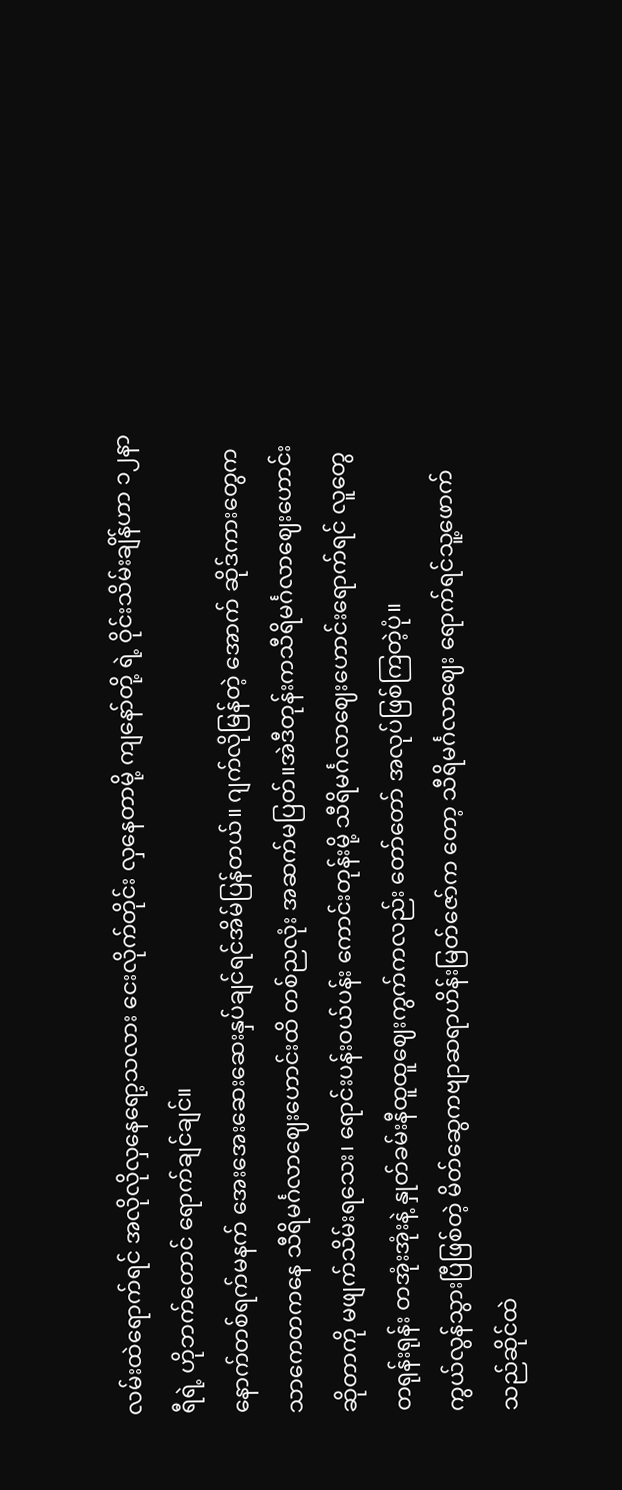လမ်းထဲရောက်ရင် အလိုလိုလှနေရော့သလား ငေးလိုက်တိုင်း လှနေတာမို့ ကျနော်တို့ ရဲ့ ဝိုင်းသိမ်းချိန်ဟာ ၁၂နာရီရဲ့ ဟိုဘက်တောင် ရောက်ချင်ချင်။
နောက်တစ်ရက်မနက် အေးအေးဆေးဆေးနှပ်ချင်ရင်အိမ်ပြန်တယ်။ ဂျက်လိုမြန်တဲ့ အောက် ဆိုဒ်ကားတွေက သာကေတကနေ သီရိမင်္ဂလာဈေးဟောင်းထိ တစ်ညလုံး အဆက်မပြတ်။အဲဒီတုန်းကသီရိမင်္ဂလာဈေးဟောင်းဆိုတာကို မဖျက်သိမ်းရသေး၊ ရောင်းပန်းဝယ်ပန်း ကောင်းတုန်းမို့ သီရိမင်္ဂလာဈေးဟောင်းရောက်ရင် လူတွေ တရုန်းရုန်း တအုံးအုံးနဲ့ နှုတ်ခမ်းနီထူထူဈေးကွက်ကလည်း တော်တော် အလုပ်ဖြစ်ကြတဲ့ပုံ။
ကွယ်လွန်သွားပြီဖြစ်တဲ့ မိတ်ဆွေကဗျာဆရာဟိန်းမြတ်ဇော်က တော့ သီရိမင်္ဂလာဈေး ရောက်ရင်သူ့ဖောက်သည်ဆိုင်ထဲ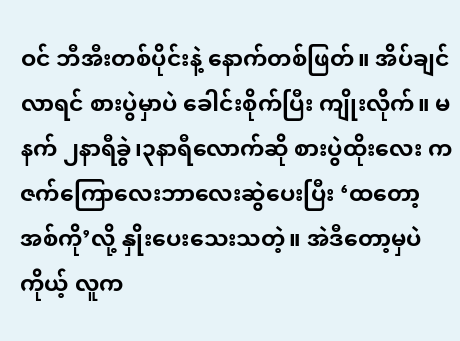ဝင် ဘီအီးတစ်ပိုင်းနဲ့ နောက်တစ်ဖြတ်။ အိပ်ချင်လာရင် စားပွဲမှာပဲ ခေါင်းစိုက်ပြီး ကျိုးလိုက်။ မနက် ၂နာရီခွဲ၊၃နာရီလောက်ဆို စားပွဲထိုးလေး က ဇက်ကြောလေးဘာလေးဆွဲပေးပြီး ‘ထတော့ အစ်ကို’လို့ နှိုးပေးသေးသတဲ့။ အဲဒီတော့မှပဲ ကိုယ့် လူက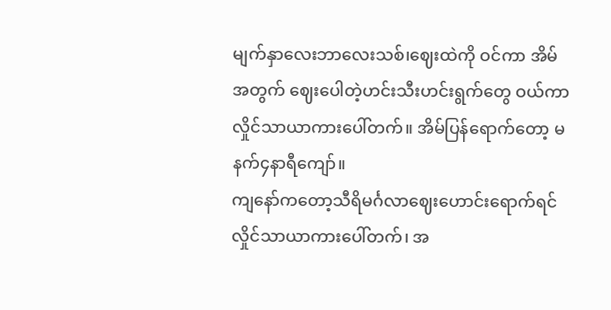မျက်နှာလေးဘာလေးသစ်၊ဈေးထဲကို ဝင်ကာ အိမ်အတွက် ဈေးပေါတဲ့ဟင်းသီးဟင်းရွက်တွေ ဝယ်ကာ လှိုင်သာယာကားပေါ်တက်။ အိမ်ပြန်ရောက်တော့ မနက်၄နာရီကျော်။
ကျနော်ကတော့သီရိမင်္ဂလာဈေးဟောင်းရောက်ရင် လှိုင်သာယာကားပေါ်တက်၊ အ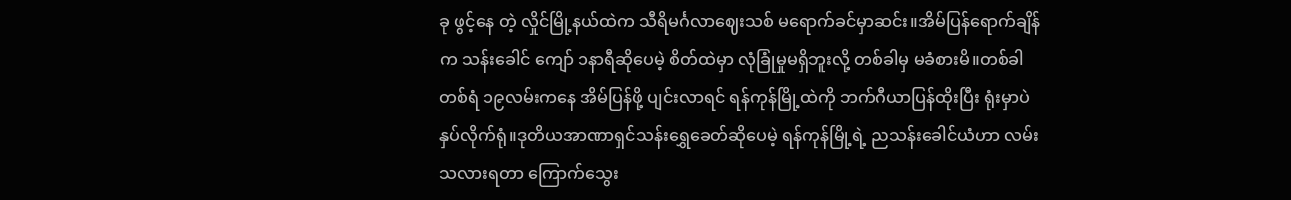ခု ဖွင့်နေ တဲ့ လှိုင်မြို့နယ်ထဲက သီရိမင်္ဂလာဈေးသစ် မရောက်ခင်မှာဆင်း။အိမ်ပြန်ရောက်ချိန်က သန်းခေါင် ကျော် ၁နာရီဆိုပေမဲ့ စိတ်ထဲမှာ လုံခြုံမှုမရှိဘူးလို့ တစ်ခါမှ မခံစားမိ။တစ်ခါတစ်ရံ ၁၉လမ်းကနေ အိမ်ပြန်ဖို့ ပျင်းလာရင် ရန်ကုန်မြို့ထဲကို ဘက်ဂီယာပြန်ထိုးပြီး ရုံးမှာပဲနှပ်လိုက်ရုံ။ဒုတိယအာဏာရှင်သန်းရွှေခေတ်ဆိုပေမဲ့ ရန်ကုန်မြို့ရဲ့ ညသန်းခေါင်ယံဟာ လမ်း သလားရတာ ကြောက်သွေး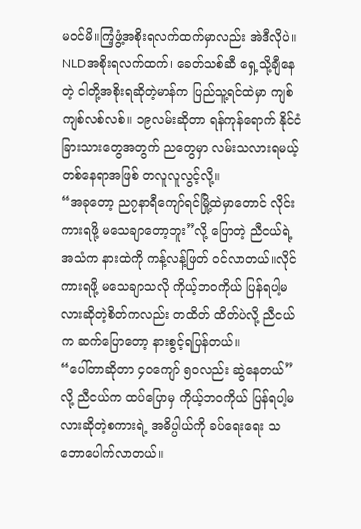မဝင်မိ။ကြံ့ဖွံ့အစိုးရလက်ထက်မှာလည်း အဲဒီလိုပဲ။ NLDအစိုးရလက်ထက်၊ ခေတ်သစ်ဆီ ရှေ့သို့ချီနေ တဲ့ ငါတို့အစိုးရဆိုတဲ့မာန်က ပြည်သူ့ရင်ထဲမှာ ကျစ်ကျစ်လစ်လစ်။ ၁၉လမ်းဆိုတာ ရန်ကုန်ရောက် နိုင်ငံခြားသားတွေအတွက် ညတွေမှာ လမ်းသလားရမယ့်တစ်နေရာအဖြစ် တလူလူလွင့်လို့။
“အခုတော့ ည၇နာရီကျော်ရင်မြို့ထဲမှာတောင် လိုင်းကားရဖို့ မသေချာတော့ဘူး”လို့ ပြောတဲ့ ညီငယ်ရဲ့အသံက နားထဲကို ကန့်လန့်ဖြတ် ဝင်လာတယ်။လိုင်ကားရဖို့ မသေချာသလို ကိုယ့်ဘဝကိုယ် ပြန်ရပါ့မလားဆိုတဲ့စိတ်ကလည်း တထိတ် ထိတ်ပဲလို့ ညီငယ်က ဆက်ပြောတော့ နားစွင့်ရပြန်တယ်။
“ပေါ်တာဆိုတာ ၄၀ကျော် ၅၀လည်း ဆွဲနေတယ်”လို့ ညီငယ်က ထပ်ပြောမှ ကိုယ့်ဘဝကိုယ် ပြန်ရပါ့မလားဆိုတဲ့စကားရဲ့ အဓိပ္ပါယ်ကို ခပ်ရေးရေး သဘောပေါက်လာတယ်။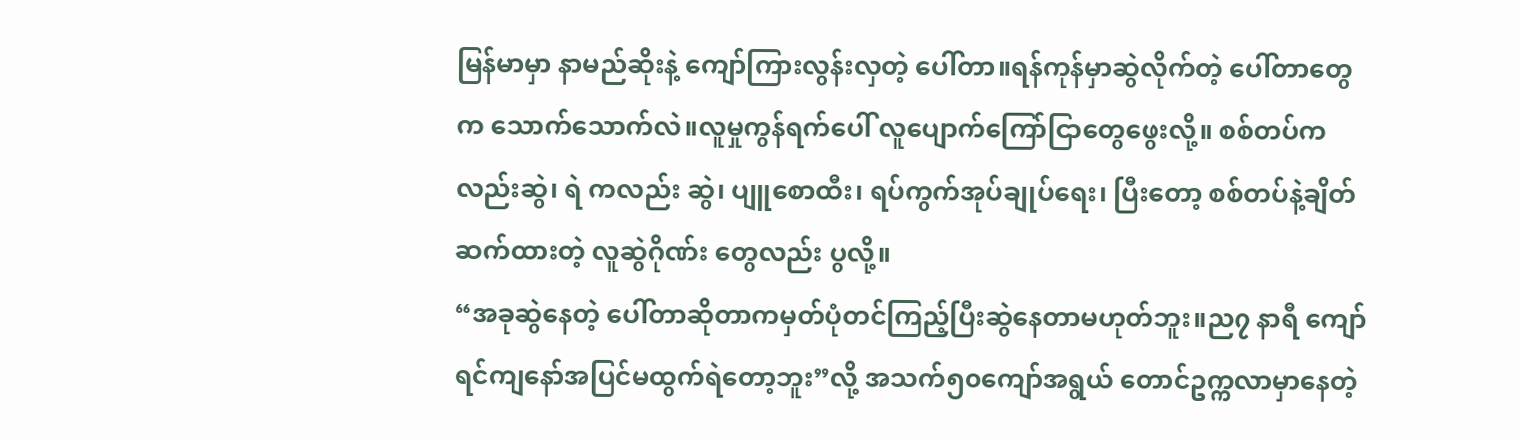မြန်မာမှာ နာမည်ဆိုးနဲ့ ကျော်ကြားလွန်းလှတဲ့ ပေါ်တာ။ရန်ကုန်မှာဆွဲလိုက်တဲ့ ပေါ်တာတွေ က သောက်သောက်လဲ။လူမှုကွန်ရက်ပေါ် လူပျောက်ကြော်ငြာတွေဖွေးလို့။ စစ်တပ်ကလည်းဆွဲ၊ ရဲ ကလည်း ဆွဲ၊ ပျူစောထီး၊ ရပ်ကွက်အုပ်ချုပ်ရေး၊ ပြီးတော့ စစ်တပ်နဲ့ချိတ်ဆက်ထားတဲ့ လူဆွဲဂိုဏ်း တွေလည်း ပွလို့။
“အခုဆွဲနေတဲ့ ပေါ်တာဆိုတာကမှတ်ပုံတင်ကြည့်ပြီးဆွဲနေတာမဟုတ်ဘူး။ည၇ နာရီ ကျော်ရင်ကျနော်အပြင်မထွက်ရဲတော့ဘူး”လို့ အသက်၅၀ကျော်အရွယ် တောင်ဥက္ကလာမှာနေတဲ့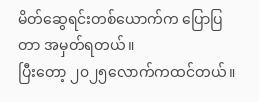မိတ်ဆွေရင်းတစ်ယောက်က ပြောပြတာ အမှတ်ရတယ်။
ပြီးတော့ ၂၀၂၅လောက်ကထင်တယ်။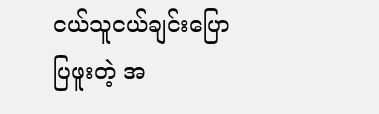ငယ်သူငယ်ချင်းပြောပြဖူးတဲ့ အ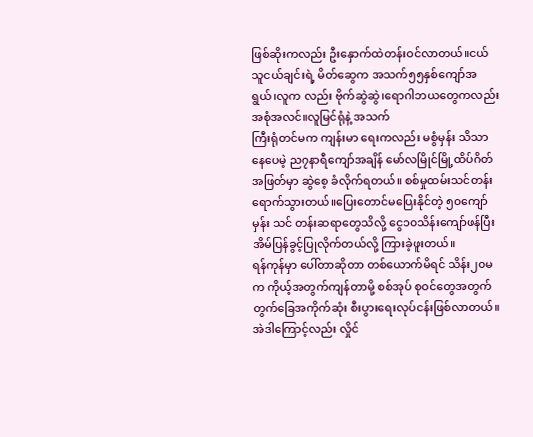ဖြစ်ဆိုးကလည်း ဦးနှောက်ထဲတန်းဝင်လာတယ်။ငယ်သူငယ်ချင်းရဲ့ မိတ်ဆွေက အသက်၅၅နှစ်ကျော်အရွယ်၊လူက လည်း ဗိုက်ဆွဲဆွဲ၊ရောဂါဘယတွေကလည်း အစုံအလင်။လူမြင်ရုံနဲ့ အသက်
ကြီးရုံတင်မက ကျန်းမာ ရေးကလည်း မစွံမှန်း သိသာနေပေမဲ့ ည၇နာရီကျော်အချိန် မော်လမြိုင်မြို့ထိပ်ဂိတ်အဖြတ်မှာ ဆွဲစေ့ ခံလိုက်ရတယ်။ စစ်မှုထမ်းသင်တန်းရောက်သွားတယ်။ပြေးတောင်မပြေးနိုင်တဲ့ ၅၀ကျော်မှန်း သင် တန်းဆရာတွေသိလို့ ငွေ၁၀သိန်းကျော်ဖန်ပြီးအိမ်ပြန်ခွင့်ပြုလိုက်တယ်လို့ ကြားခဲ့ဖူးတယ်။
ရန်ကုန်မှာ ပေါ်တာဆိုတာ တစ်ယောက်မိရင် သိန်း၂၀မက ကိုယ့်အတွက်ကျန်တာမို့ စစ်အုပ် စုဝင်တွေအတွက် တွက်ခြေအကိုက်ဆုံး စီးပွားရေးလုပ်ငန်းဖြစ်လာတယ်။အဲဒါကြောင့်လည်း လှိုင်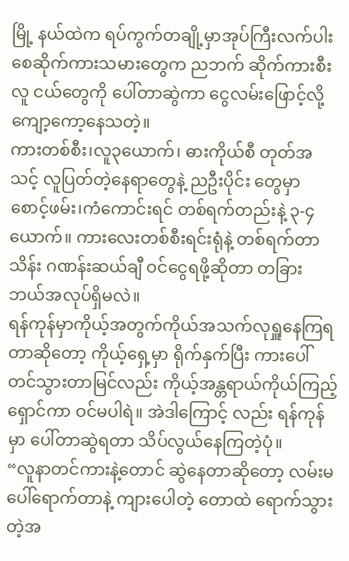မြို့ နယ်ထဲက ရပ်ကွက်တချို့မှာအုပ်ကြီးလက်ပါးစေဆိုက်ကားသမားတွေက ညဘက် ဆိုက်ကားစီးလူ ငယ်တွေကို ပေါ်တာဆွဲကာ ငွေလမ်းဖြောင့်လို့ ကျော့ကော့နေသတဲ့။
ကားတစ်စီး၊လူ၃ယောက်၊ ဓားကိုယ်စီ တုတ်အသင့် လူပြတ်တဲ့နေရာတွေနဲ့ ညဦးပိုင်း တွေမှာ စောင့်ဖမ်း၊ကံကောင်းရင် တစ်ရက်တည်းနဲ့ ၃-၄ယောက်။ ကားလေးတစ်စီးရင်းရုံနဲ့ တစ်ရက်တာ သိန်း ဂဏန်းဆယ်ချီ ဝင်ငွေရဖို့ဆိုတာ တခြား ဘယ်အလုပ်ရှိမလဲ။
ရန်ကုန်မှာကိုယ့်အတွက်ကိုယ်အသက်လုရှူနေကြရတာဆိုတော့ ကိုယ့်ရှေ့မှာ ရိုက်နှက်ပြီး ကားပေါ်တင်သွားတာမြင်လည်း ကိုယ့်အန္တရာယ်ကိုယ်ကြည့်ရှောင်ကာ ဝင်မပါရဲ။ အဲဒါကြောင့် လည်း ရန်ကုန်မှာ ပေါ်တာဆွဲရတာ သိပ်လွယ်နေကြတဲ့ပုံ။
“လူနာတင်ကားနဲ့တောင် ဆွဲနေတာဆိုတော့ လမ်းမပေါ်ရောက်တာနဲ့ ကျားပေါတဲ့ တောထဲ ရောက်သွားတဲ့အ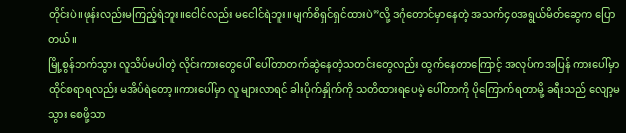တိုင်းပဲ။ဖုန်းလည်းမကြည့်ရဲဘူး။ငေါင်လည်း မငေါင်ရဲဘူး။မျက်စိရှင်ရှင်ထားပဲ”လို့ ဒဂုံတောင်မှာနေတဲ့ အသက်၄၀အရွယ်မိတ်ဆွေက ပြောတယ်။
မြို့စွန်ဘက်သွား လူသိပ်မပါတဲ့ လိုင်းကားတွေပေါ် ပေါ်တာတက်ဆွဲနေတဲ့သတင်းတွေလည်း ထွက်နေတာကြောင့် အလုပ်ကအပြန် ကားပေါ်မှာ ထိုင်စရာရလည်း မအိပ်ရဲတော့။ကားပေါ်မှာ လူ များလာရင် ခါးပိုက်နှိုက်ကို သတိထားရပေမဲ့ ပေါ်တာကို ပိုကြောက်ရတာမို့ ခရီးသည် လျော့မသွား စေဖို့သာ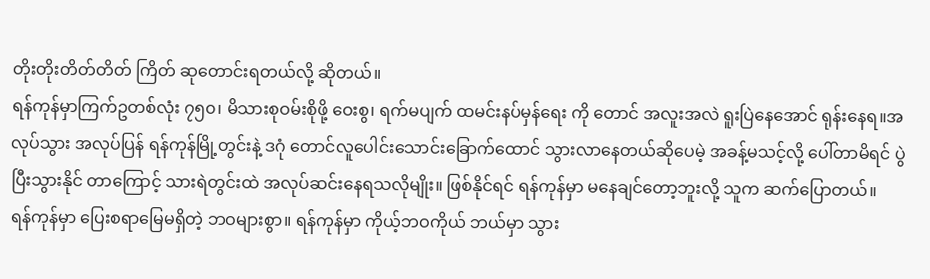တိုးတိုးတိတ်တိတ် ကြိတ် ဆုတောင်းရတယ်လို့ ဆိုတယ်။
ရန်ကုန်မှာကြက်ဥတစ်လုံး ၇၅၀၊ မိသားစုဝမ်းစိုဖို့ ဝေးစွ၊ ရက်မပျက် ထမင်းနပ်မှန်ရေး ကို တောင် အလူးအလဲ ရူးပြဲနေအောင် ရုန်းနေရ။အလုပ်သွား အလုပ်ပြန် ရန်ကုန်မြို့တွင်းနဲ့ ဒဂုံ တောင်လူပေါင်းသောင်းခြောက်ထောင် သွားလာနေတယ်ဆိုပေမဲ့ အခန့်မသင့်လို့ ပေါ်တာမိရင် ပွဲပြီးသွားနိုင် တာကြောင့် သားရဲတွင်းထဲ အလုပ်ဆင်းနေရသလိုမျိုး။ ဖြစ်နိုင်ရင် ရန်ကုန်မှာ မနေချင်တော့ဘူးလို့ သူက ဆက်ပြောတယ်။
ရန်ကုန်မှာ ပြေးစရာမြေမရှိတဲ့ ဘဝများစွာ။ ရန်ကုန်မှာ ကိုယ့်ဘဝကိုယ် ဘယ်မှာ သွား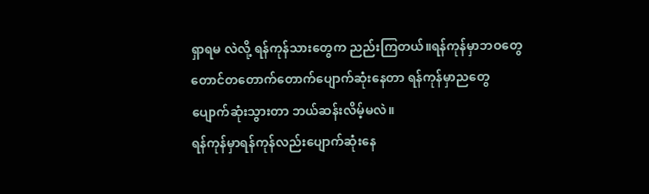ရှာရမ လဲလို့ ရန်ကုန်သားတွေက ညည်းကြတယ်။ရန်ကုန်မှာဘဝတွေတောင်တတောက်တောက်ပျောက်ဆုံးနေတာ ရန်ကုန်မှာညတွေ ပျောက်ဆုံးသွားတာ ဘယ်ဆန်းလိမ့်မလဲ။
ရန်ကုန်မှာရန်ကုန်လည်းပျောက်ဆုံးနေ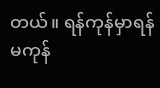တယ်။ ရန်ကုန်မှာရန်မကုန်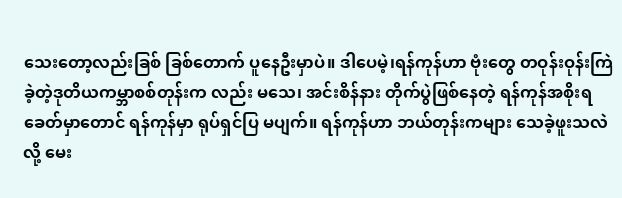သေးတော့လည်းခြစ် ခြစ်တောက် ပူနေဦးမှာပဲ။ ဒါပေမဲ့၊ရန်ကုန်ဟာ ဗုံးတွေ တဝုန်းဝုန်းကြဲခဲ့တဲ့ဒုတိယကမ္ဘာစစ်တုန်းက လည်း မသေ၊ အင်းစိန်နား တိုက်ပွဲဖြစ်နေတဲ့ ရန်ကုန်အစိုးရခေတ်မှာတောင် ရန်ကုန်မှာ ရုပ်ရှင်ပြ မပျက်။ ရန်ကုန်ဟာ ဘယ်တုန်းကများ သေခဲ့ဖူးသလဲလို့ မေး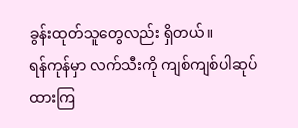ခွန်းထုတ်သူတွေလည်း ရှိတယ်။
ရန်ကုန်မှာ လက်သီးကို ကျစ်ကျစ်ပါဆုပ်ထားကြ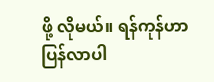ဖို့ လိုမယ်။ ရန်ကုန်ဟာ ပြန်လာပါ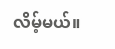လိမ့်မယ်။